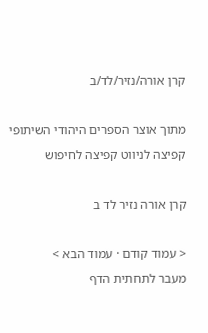קרן אורה/נזיר/לד/ב

מתוך אוצר הספרים היהודי השיתופי
קפיצה לניווט קפיצה לחיפוש

קרן אורה נזיר לד ב

< עמוד קודם · עמוד הבא >
מעבר לתחתית הדף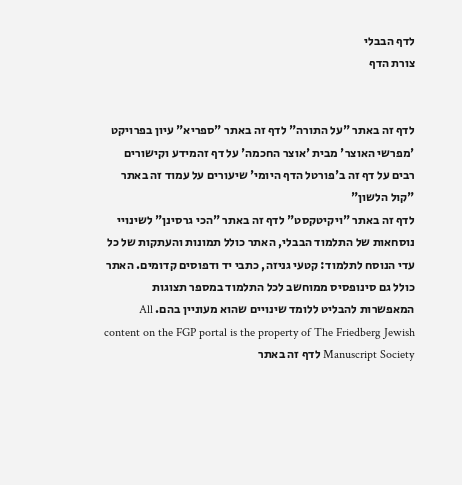לדף הבבלי
צורת הדף


לדף זה באתר "על התורה" לדף זה באתר "ספריא" עיון בפרויקט 'מפרשי האוצר' מבית 'אוצר החכמה' על דף זהמידע וקישורים רבים על דף זה ב'פורטל הדף היומי' שיעורים על עמוד זה באתר "קול הלשון"
לדף זה באתר "ויקיטקסט" לדף זה באתר "הכי גרסינן" לשינויי נוסחאות של התלמוד הבבלי, האתר כולל תמונות והעתקות של כל עדי הנוסח לתלמוד: קטעי גניזה, כתבי יד ודפוסים קדומים. האתר כולל גם סינופסיס ממוחשב לכל התלמוד במספר תצוגות המאפשרות להבליט ללומד שינויים שהוא מעוניין בהם. All content on the FGP portal is the property of The Friedberg Jewish Manuscript Society לדף זה באתר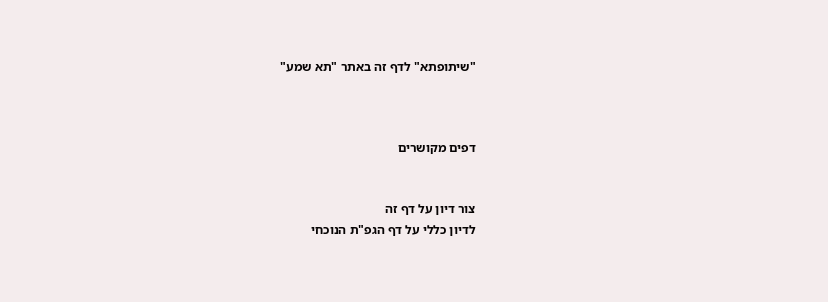"שיתופתא" לדף זה באתר "תא שמע"



דפים מקושרים


צור דיון על דף זה
לדיון כללי על דף הגפ"ת הנוכחי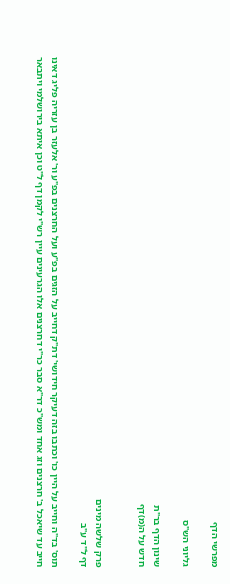מפרשי הדף

גליוני הש"ס

שינון הדף בר"ת
חדש על ה(מ)דף


פרק שלשה מינים
דף ל"ד ע"ב

תוס' בד"ה וחייב על היין כו' וכתבו בזה דעיקר חידושי' דת"ק דחייב על הזגים בפ"ע ועל החרצנים בפ"ע ור' אלעזר בן עזריה פליג דאינו חייב עד שיאכל ב' חרצנים וזג אחד ומש"כ דר"א סבר כר"י דחרצנים אלו הגרעינים עיין רש"י לקמן דף ל"ט וכן איתא בירושלמי ויתבאר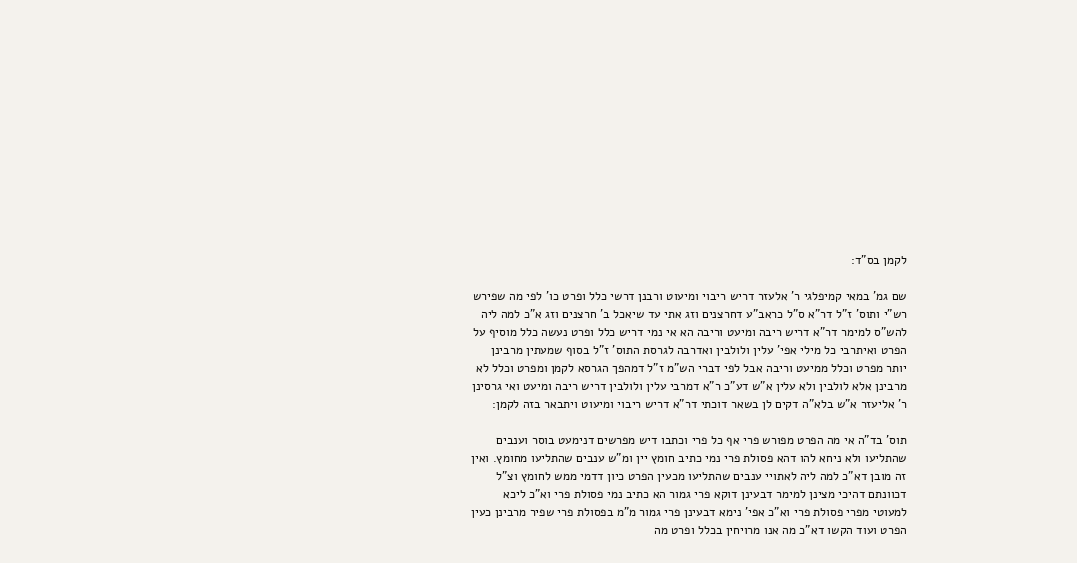לקמן בס"ד:

שם גמ' במאי קמיפלגי ר' אלעזר דריש ריבוי ומיעוט ורבנן דרשי כלל ופרט כו' לפי מה שפירש רש"י ותוס' ז"ל דר"א ס"ל כראב"ע דחרצנים וזג אתי עד שיאכל ב' חרצנים וזג א"כ למה ליה להש"ס למימר דר"א דריש ריבה ומיעט וריבה הא אי נמי דריש כלל ופרט נעשה כלל מוסיף על הפרט ואיתרבי כל מילי אפי' עלין ולולבין ואדרבה לגרסת התוס' ז"ל בסוף שמעתין מרבינן יותר מפרט וכלל ממיעט וריבה אבל לפי דברי הש"מ ז"ל דמהפך הגרסא לקמן ומפרט וכלל לא מרבינן אלא לולבין ולא עלין א"ש דע"כ ר"א דמרבי עלין ולולבין דריש ריבה ומיעט ואי גרסינן ר' אליעזר א"ש בלא"ה דקים לן בשאר דוכתי דר"א דריש ריבוי ומיעוט ויתבאר בזה לקמן:

תוס' בד"ה אי מה הפרט מפורש פרי אף כל פרי וכתבו דיש מפרשים דנימעט בוסר וענבים שהתליעו ולא ניחא להו דהא פסולת פרי נמי כתיב חומץ יין ומ"ש ענבים שהתליעו מחומץ. ואין זה מובן דא"כ למה ליה לאתויי ענבים שהתליעו מכעין הפרט כיון דדמי ממש לחומץ וצ"ל דכוונתם דהיכי מצינן למימר דבעינן דוקא פרי גמור הא כתיב נמי פסולת פרי וא"כ ליכא למעוטי מפרי פסולת פרי וא"כ אפי' נימא דבעינן פרי גמור מ"מ בפסולת פרי שפיר מרבינן כעין הפרט ועוד הקשו דא"כ מה אנו מרויחין בכלל ופרט מה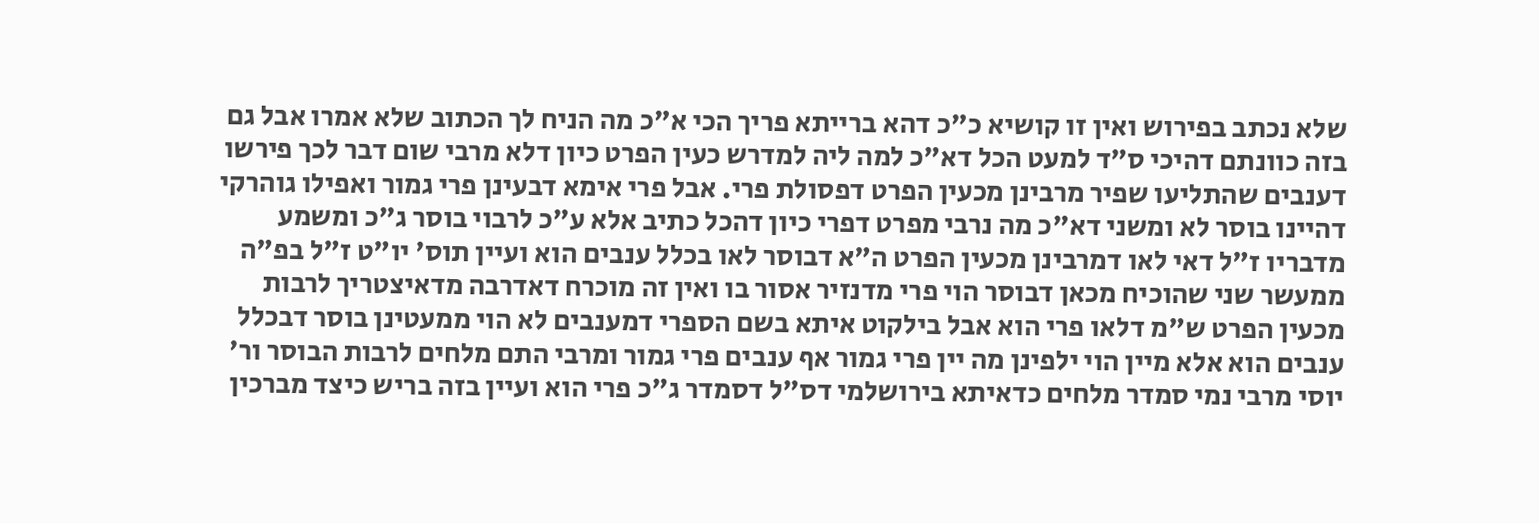שלא נכתב בפירוש ואין זו קושיא כ"כ דהא ברייתא פריך הכי א"כ מה הניח לך הכתוב שלא אמרו אבל גם בזה כוונתם דהיכי ס"ד למעט הכל דא"כ למה ליה למדרש כעין הפרט כיון דלא מרבי שום דבר לכך פירשו דענבים שהתליעו שפיר מרבינן מכעין הפרט דפסולת פרי. אבל פרי אימא דבעינן פרי גמור ואפילו גוהרקי דהיינו בוסר לא ומשני דא"כ מה נרבי מפרט דפרי כיון דהכל כתיב אלא ע"כ לרבוי בוסר ג"כ ומשמע מדבריו ז"ל דאי לאו דמרבינן מכעין הפרט ה"א דבוסר לאו בכלל ענבים הוא ועיין תוס' יו"ט ז"ל בפ"ה ממעשר שני שהוכיח מכאן דבוסר הוי פרי מדנזיר אסור בו ואין זה מוכרח דאדרבה מדאיצטריך לרבות מכעין הפרט ש"מ דלאו פרי הוא אבל בילקוט איתא בשם הספרי דמענבים לא הוי ממעטינן בוסר דבכלל ענבים הוא אלא מיין הוי ילפינן מה יין פרי גמור אף ענבים פרי גמור ומרבי התם מלחים לרבות הבוסר ור' יוסי מרבי נמי סמדר מלחים כדאיתא בירושלמי דס"ל דסמדר ג"כ פרי הוא ועיין בזה בריש כיצד מברכין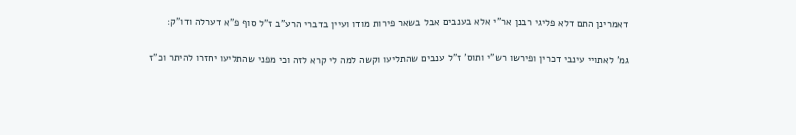דאמרינן התם דלא פליגי רבנן אר"י אלא בענבים אבל בשאר פירות מודו ועיין בדברי הרע"ב ז"ל סוף פ"א דערלה ודו"ק:

גמ' לאתויי עינבי דכרין ופירשו רש"י ותוס' ז"ל ענבים שהתליעו וקשה למה לי קרא לזה וכי מפני שהתליעו יחזרו להיתר וכ"ז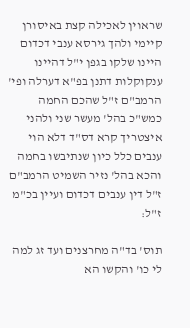שראוין לאכילה קצת באיסורן קיימי ולהך גירסא ענבי דכדום היינו שלקו בגפן י"ל דהיינו ענקוקלות דתנן בפ"א דערלה ופי' הרמב"ם ז"ל שהכם החמה כמש"כ בהל' מעשר שני ולהני איצטריך קרא דס"ד דלא הוי ענבים כלל כיון שנתיבשו בחמה והכא בהל' נזיר השמיט הרמב"ם ז"ל דין ענבים דכדום ועיין בכ"מ ז"ל:

תוס' בד"ה מחרצנים ועד זג למה לי כו' והקשו הא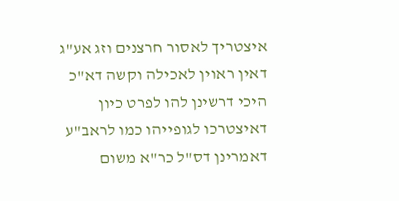איצטריך לאסור חרצנים וזג אע"ג דאין ראוין לאכילה וקשה דא"כ היכי דרשינן להו לפרט כיון דאיצטרכו לגופייהו כמו לראב"ע דאמרינן דס"ל כר"א משום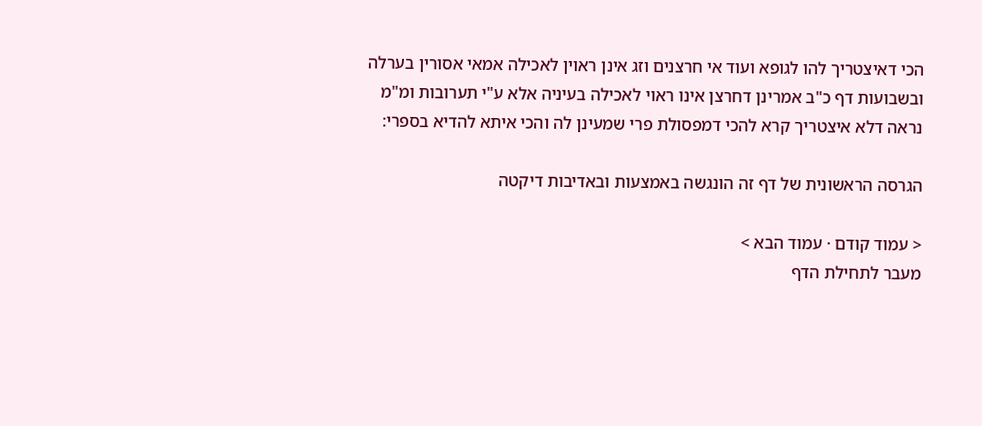הכי דאיצטריך להו לגופא ועוד אי חרצנים וזג אינן ראוין לאכילה אמאי אסורין בערלה ובשבועות דף כ"ב אמרינן דחרצן אינו ראוי לאכילה בעיניה אלא ע"י תערובות ומ"מ נראה דלא איצטריך קרא להכי דמפסולת פרי שמעינן לה והכי איתא להדיא בספרי:

הגרסה הראשונית של דף זה הונגשה באמצעות ובאדיבות דיקטה

< עמוד קודם · עמוד הבא >
מעבר לתחילת הדף